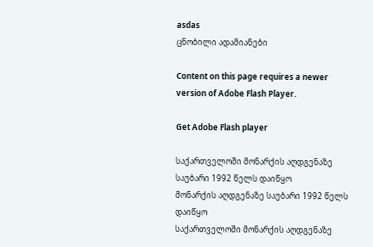asdas
ცნობილი ადამიანები

Content on this page requires a newer version of Adobe Flash Player.

Get Adobe Flash player

საქართველოში მონარქის აღდგენაზე საუბარი 1992 წელს დაიწყო
მონარქის აღდგენაზე საუბარი 1992 წელს დაიწყო
საქართველოში მონარქის აღდგენაზე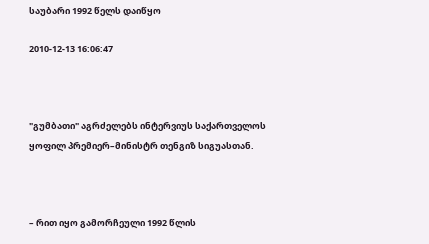საუბარი 1992 წელს დაიწყო

2010-12-13 16:06:47



"გუმბათი" აგრძელებს ინტერვიუს საქართველოს ყოფილ პრემიერ–მინისტრ თენგიზ სიგუასთან.



– რით იყო გამორჩეული 1992 წლის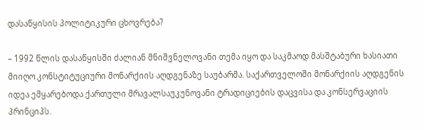დასაწყისის პოლიტიკური ცხოვრება?

– 1992 წლის დასაწყისში ძალიან მნიშვნელოვანი თემა იყო და საკმაოდ მასშტაბური ხასიათი მიიღო კონსტიტუციური მონარქიის აღდგენაზე საუბარმა. საქართველოში მონარქიის აღდგენის იდეა ემყარებოდა ქართული მრავალსაუკუნოვანი ტრადიციების დაცვისა და კონსერვაციის პრინციპს.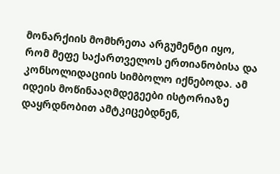მონარქიის მომხრეთა არგუმენტი იყო, რომ მეფე საქართველოს ერთიანობისა და კონსოლიდაციის სიმბოლო იქნებოდა. ამ იდეის მოწინააღმდეგეები ისტორიაზე დაყრდნობით ამტკიცებდნენ,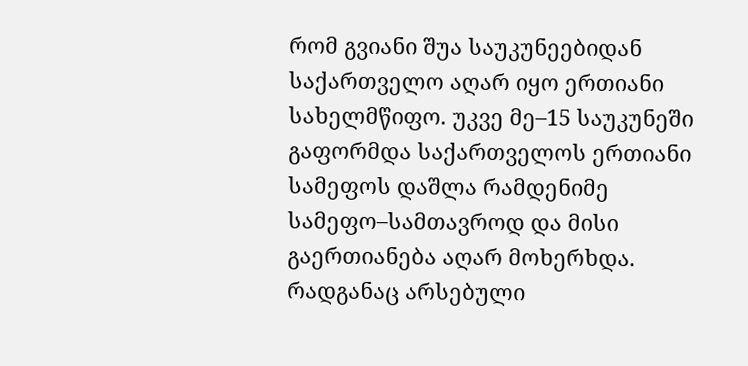რომ გვიანი შუა საუკუნეებიდან საქართველო აღარ იყო ერთიანი სახელმწიფო. უკვე მე–15 საუკუნეში გაფორმდა საქართველოს ერთიანი სამეფოს დაშლა რამდენიმე სამეფო–სამთავროდ და მისი გაერთიანება აღარ მოხერხდა. რადგანაც არსებული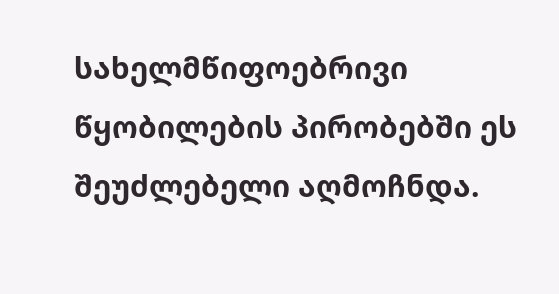სახელმწიფოებრივი წყობილების პირობებში ეს შეუძლებელი აღმოჩნდა.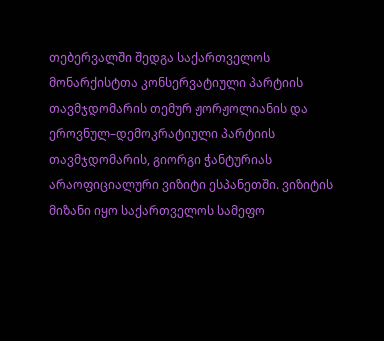თებერვალში შედგა საქართველოს მონარქისტთა კონსერვატიული პარტიის თავმჯდომარის თემურ ჟორჟოლიანის და ეროვნულ–დემოკრატიული პარტიის თავმჯდომარის, გიორგი ჭანტურიას არაოფიციალური ვიზიტი ესპანეთში. ვიზიტის მიზანი იყო საქართველოს სამეფო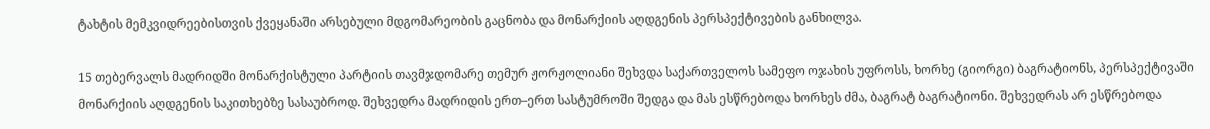ტახტის მემკვიდრეებისთვის ქვეყანაში არსებული მდგომარეობის გაცნობა და მონარქიის აღდგენის პერსპექტივების განხილვა.

15 თებერვალს მადრიდში მონარქისტული პარტიის თავმჯდომარე თემურ ჟორჟოლიანი შეხვდა საქართველოს სამეფო ოჯახის უფროსს, ხორხე (გიორგი) ბაგრატიონს, პერსპექტივაში მონარქიის აღდგენის საკითხებზე სასაუბროდ. შეხვედრა მადრიდის ერთ–ერთ სასტუმროში შედგა და მას ესწრებოდა ხორხეს ძმა, ბაგრატ ბაგრატიონი. შეხვედრას არ ესწრებოდა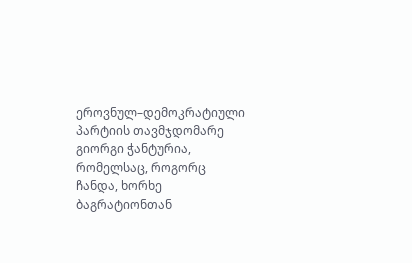ეროვნულ–დემოკრატიული პარტიის თავმჯდომარე გიორგი ჭანტურია, რომელსაც, როგორც ჩანდა, ხორხე ბაგრატიონთან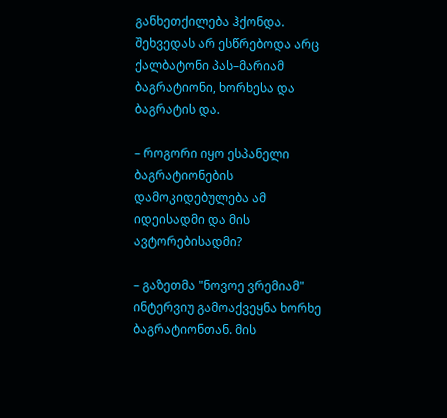განხეთქილება ჰქონდა. შეხვედას არ ესწრებოდა არც ქალბატონი პას–მარიამ ბაგრატიონი, ხორხესა და ბაგრატის და.

– როგორი იყო ესპანელი ბაგრატიონების დამოკიდებულება ამ იდეისადმი და მის ავტორებისადმი?

– გაზეთმა "ნოვოე ვრემიამ" ინტერვიუ გამოაქვეყნა ხორხე ბაგრატიონთან. მის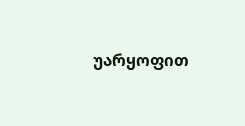უარყოფით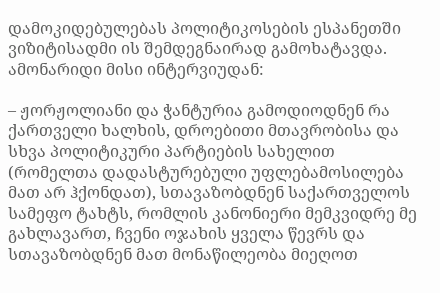დამოკიდებულებას პოლიტიკოსების ესპანეთში ვიზიტისადმი ის შემდეგნაირად გამოხატავდა. ამონარიდი მისი ინტერვიუდან:

– ჟორჟოლიანი და ჭანტურია გამოდიოდნენ რა ქართველი ხალხის, დროებითი მთავრობისა და სხვა პოლიტიკური პარტიების სახელით (რომელთა დადასტურებული უფლებამოსილება მათ არ ჰქონდათ), სთავაზობდნენ საქართველოს სამეფო ტახტს, რომლის კანონიერი მემკვიდრე მე გახლავართ, ჩვენი ოჯახის ყველა წევრს და სთავაზობდნენ მათ მონაწილეობა მიეღოთ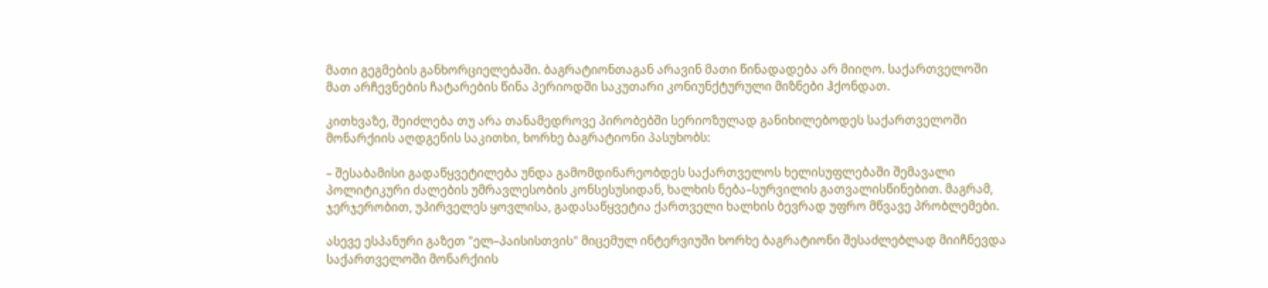მათი გეგმების განხორციელებაში. ბაგრატიონთაგან არავინ მათი წინადადება არ მიიღო. საქართველოში მათ არჩევნების ჩატარების წინა პერიოდში საკუთარი კონიუნქტურული მიზნები ჰქონდათ.

კითხვაზე, შეიძლება თუ არა თანამედროვე პირობებში სერიოზულად განიხილებოდეს საქართველოში მონარქიის აღდგენის საკითხი, ხორხე ბაგრატიონი პასუხობს:

– შესაბამისი გადაწყვეტილება უნდა გამომდინარეობდეს საქართველოს ხელისუფლებაში შემავალი პოლიტიკური ძალების უმრავლესობის კონსესუსიდან, ხალხის ნება–სურვილის გათვალისწინებით. მაგრამ, ჯერჯერობით, უპირველეს ყოვლისა, გადასაწყვეტია ქართველი ხალხის ბევრად უფრო მწვავე პრობლემები.

ასევე ესპანური გაზეთ "ელ–პაისისთვის" მიცემულ ინტერვიუში ხორხე ბაგრატიონი შესაძლებლად მიიჩნევდა საქართველოში მონარქიის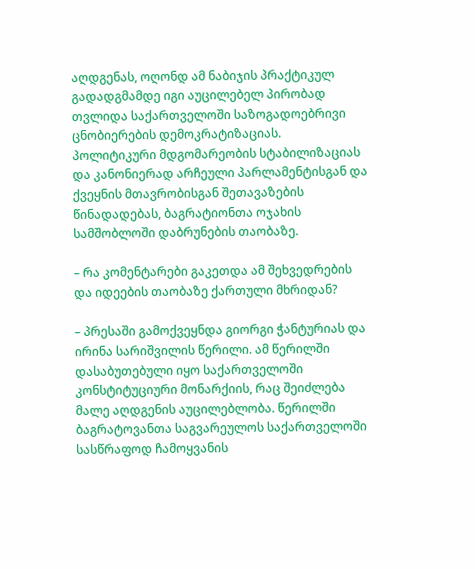აღდგენას, ოღონდ ამ ნაბიჯის პრაქტიკულ გადადგმამდე იგი აუცილებელ პირობად თვლიდა საქართველოში საზოგადოებრივი ცნობიერების დემოკრატიზაციას. პოლიტიკური მდგომარეობის სტაბილიზაციას და კანონიერად არჩეული პარლამენტისგან და ქვეყნის მთავრობისგან შეთავაზების წინადადებას, ბაგრატიონთა ოჯახის სამშობლოში დაბრუნების თაობაზე.

– რა კომენტარები გაკეთდა ამ შეხვედრების და იდეების თაობაზე ქართული მხრიდან?

– პრესაში გამოქვეყნდა გიორგი ჭანტურიას და ირინა სარიშვილის წერილი. ამ წერილში დასაბუთებული იყო საქართველოში კონსტიტუციური მონარქიის, რაც შეიძლება მალე აღდგენის აუცილებლობა. წერილში ბაგრატოვანთა საგვარეულოს საქართველოში სასწრაფოდ ჩამოყვანის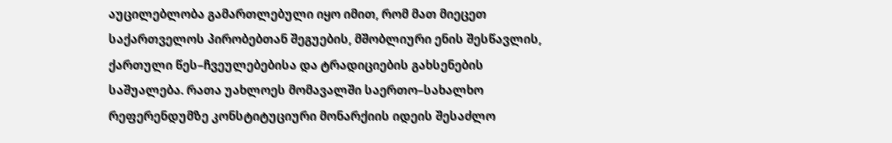აუცილებლობა გამართლებული იყო იმით, რომ მათ მიეცეთ საქართველოს პირობებთან შეგუების, მშობლიური ენის შესწავლის, ქართული წეს–ჩვეულებებისა და ტრადიციების გახსენების საშუალება. რათა უახლოეს მომავალში საერთო–სახალხო რეფერენდუმზე კონსტიტუციური მონარქიის იდეის შესაძლო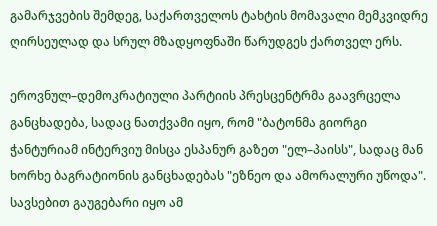გამარჯვების შემდეგ, საქართველოს ტახტის მომავალი მემკვიდრე ღირსეულად და სრულ მზადყოფნაში წარუდგეს ქართველ ერს.

ეროვნულ–დემოკრატიული პარტიის პრესცენტრმა გაავრცელა განცხადება, სადაც ნათქვამი იყო, რომ "ბატონმა გიორგი ჭანტურიამ ინტერვიუ მისცა ესპანურ გაზეთ "ელ–პაისს", სადაც მან ხორხე ბაგრატიონის განცხადებას "ეზნეო და ამორალური უწოდა". სავსებით გაუგებარი იყო ამ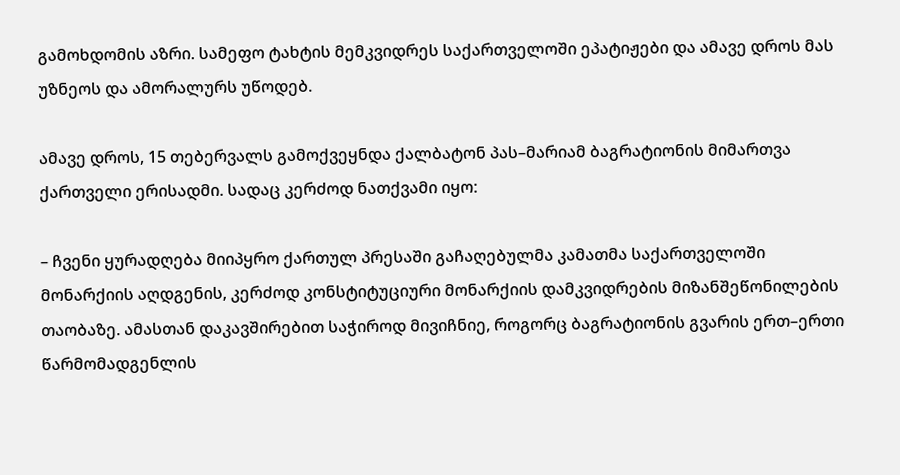გამოხდომის აზრი. სამეფო ტახტის მემკვიდრეს საქართველოში ეპატიჟები და ამავე დროს მას უზნეოს და ამორალურს უწოდებ.

ამავე დროს, 15 თებერვალს გამოქვეყნდა ქალბატონ პას–მარიამ ბაგრატიონის მიმართვა ქართველი ერისადმი. სადაც კერძოდ ნათქვამი იყო:

– ჩვენი ყურადღება მიიპყრო ქართულ პრესაში გაჩაღებულმა კამათმა საქართველოში მონარქიის აღდგენის, კერძოდ კონსტიტუციური მონარქიის დამკვიდრების მიზანშეწონილების თაობაზე. ამასთან დაკავშირებით საჭიროდ მივიჩნიე, როგორც ბაგრატიონის გვარის ერთ–ერთი წარმომადგენლის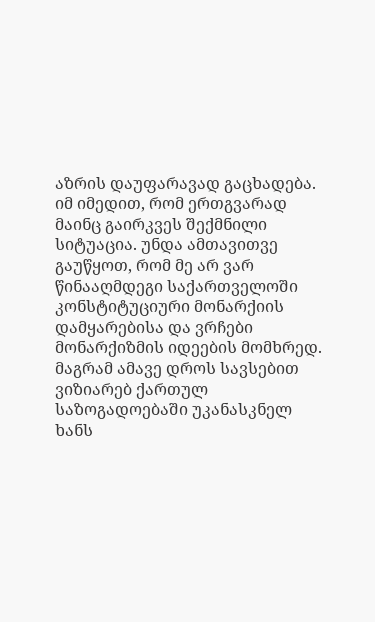აზრის დაუფარავად გაცხადება. იმ იმედით, რომ ერთგვარად მაინც გაირკვეს შექმნილი სიტუაცია. უნდა ამთავითვე გაუწყოთ, რომ მე არ ვარ წინააღმდეგი საქართველოში კონსტიტუციური მონარქიის დამყარებისა და ვრჩები მონარქიზმის იდეების მომხრედ. მაგრამ ამავე დროს სავსებით ვიზიარებ ქართულ საზოგადოებაში უკანასკნელ ხანს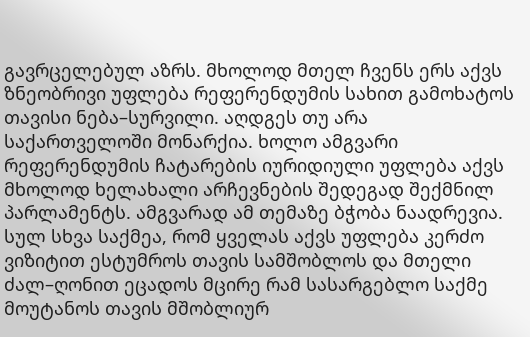გავრცელებულ აზრს. მხოლოდ მთელ ჩვენს ერს აქვს ზნეობრივი უფლება რეფერენდუმის სახით გამოხატოს თავისი ნება–სურვილი. აღდგეს თუ არა საქართველოში მონარქია. ხოლო ამგვარი რეფერენდუმის ჩატარების იურიდიული უფლება აქვს მხოლოდ ხელახალი არჩევნების შედეგად შექმნილ პარლამენტს. ამგვარად ამ თემაზე ბჭობა ნაადრევია. სულ სხვა საქმეა, რომ ყველას აქვს უფლება კერძო ვიზიტით ესტუმროს თავის სამშობლოს და მთელი ძალ–ღონით ეცადოს მცირე რამ სასარგებლო საქმე მოუტანოს თავის მშობლიურ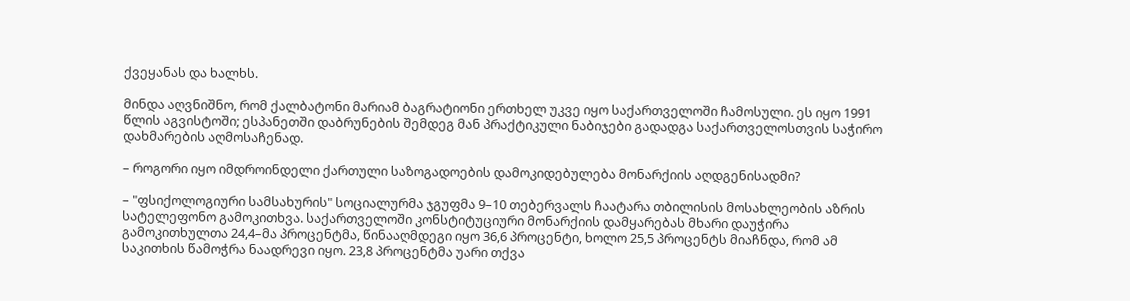ქვეყანას და ხალხს.

მინდა აღვნიშნო, რომ ქალბატონი მარიამ ბაგრატიონი ერთხელ უკვე იყო საქართველოში ჩამოსული. ეს იყო 1991 წლის აგვისტოში; ესპანეთში დაბრუნების შემდეგ მან პრაქტიკული ნაბიჯები გადადგა საქართველოსთვის საჭირო დახმარების აღმოსაჩენად.

– როგორი იყო იმდროინდელი ქართული საზოგადოების დამოკიდებულება მონარქიის აღდგენისადმი?

– "ფსიქოლოგიური სამსახურის" სოციალურმა ჯგუფმა 9–10 თებერვალს ჩაატარა თბილისის მოსახლეობის აზრის სატელეფონო გამოკითხვა. საქართველოში კონსტიტუციური მონარქიის დამყარებას მხარი დაუჭირა გამოკითხულთა 24,4–მა პროცენტმა, წინააღმდეგი იყო 36,6 პროცენტი, ხოლო 25,5 პროცენტს მიაჩნდა, რომ ამ საკითხის წამოჭრა ნაადრევი იყო. 23,8 პროცენტმა უარი თქვა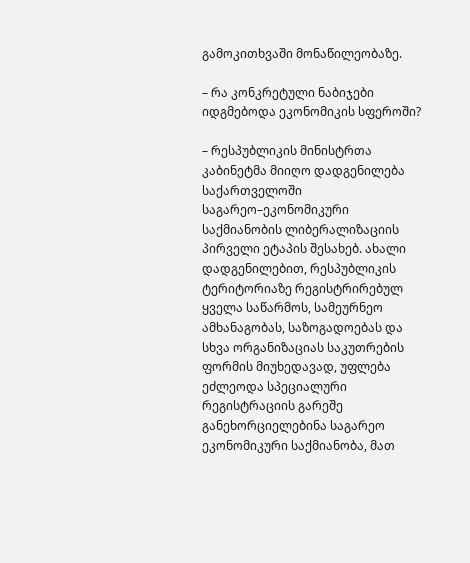გამოკითხვაში მონაწილეობაზე.

– რა კონკრეტული ნაბიჯები იდგმებოდა ეკონომიკის სფეროში?

– რესპუბლიკის მინისტრთა კაბინეტმა მიიღო დადგენილება საქართველოში საგარეო–ეკონომიკური საქმიანობის ლიბერალიზაციის პირველი ეტაპის შესახებ. ახალი დადგენილებით, რესპუბლიკის ტერიტორიაზე რეგისტრირებულ ყველა საწარმოს, სამეურნეო ამხანაგობას, საზოგადოებას და სხვა ორგანიზაციას საკუთრების ფორმის მიუხედავად, უფლება ეძლეოდა სპეციალური რეგისტრაციის გარეშე განეხორციელებინა საგარეო ეკონომიკური საქმიანობა, მათ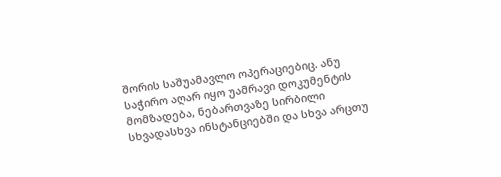შორის საშუამავლო ოპერაციებიც. ანუ საჭირო აღარ იყო უამრავი დოკუმენტის მომზადება, ნებართვაზე სირბილი სხვადასხვა ინსტანციებში და სხვა არცთუ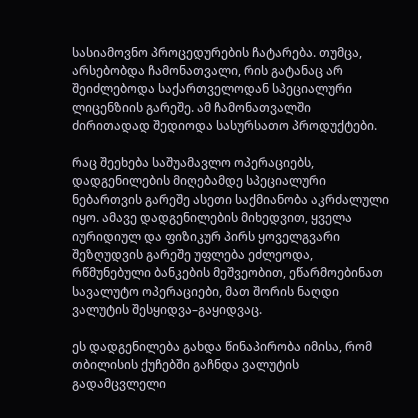სასიამოვნო პროცედურების ჩატარება. თუმცა, არსებობდა ჩამონათვალი, რის გატანაც არ შეიძლებოდა საქართველოდან სპეციალური ლიცენზიის გარეშე. ამ ჩამონათვალში ძირითადად შედიოდა სასურსათო პროდუქტები.

რაც შეეხება საშუამავლო ოპერაციებს, დადგენილების მიღებამდე სპეციალური ნებართვის გარეშე ასეთი საქმიანობა აკრძალული იყო. ამავე დადგენილების მიხედვით, ყველა იურიდიულ და ფიზიკურ პირს ყოველგვარი შეზღუდვის გარეშე უფლება ეძლეოდა, რწმუნებული ბანკების მეშვეობით, ეწარმოებინათ სავალუტო ოპერაციები, მათ შორის ნაღდი ვალუტის შესყიდვა–გაყიდვაც.

ეს დადგენილება გახდა წინაპირობა იმისა, რომ თბილისის ქუჩებში გაჩნდა ვალუტის გადამცვლელი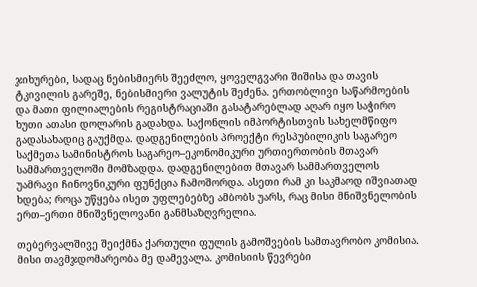ჯიხურები, სადაც ნებისმიერს შეეძლო, ყოველგვარი შიშისა და თავის ტკივილის გარეშე, ნებისმიერი ვალუტის შეძენა. ერთობლივი საწარმოების და მათი ფილიალების რეგისტრაციაში გასატარებლად აღარ იყო საჭირო ხუთი ათასი დოლარის გადახდა. საქონლის იმპორტისთვის სახელმწიფო გადასახადიც გაუქმდა. დადგენილების პროექტი რესპუბილიკის საგარეო საქმეთა სამინისტროს საგარეო–ეკონომიკური ურთიერთობის მთავარ სამმართველოში მომზადდა. დადგენილებით მთავარ სამმართველოს უამრავი ჩინოვნიკური ფუნქცია ჩამოშორდა. ასეთი რამ კი საკმაოდ იშვიათად ხდება; როცა უწყება ისეთ უფლებებზე ამბობს უარს, რაც მისი მნიშვნელობის ერთ–ერთი მნიშვნელოვანი განმსაზღვრელია.

თებერვალშივე შეიქმნა ქართული ფულის გამოშვების სამთავრობო კომისია. მისი თავმჯდომარეობა მე დამევალა. კომისიის წევრები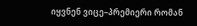იყვნენ ვიცე–პრემიერი რომან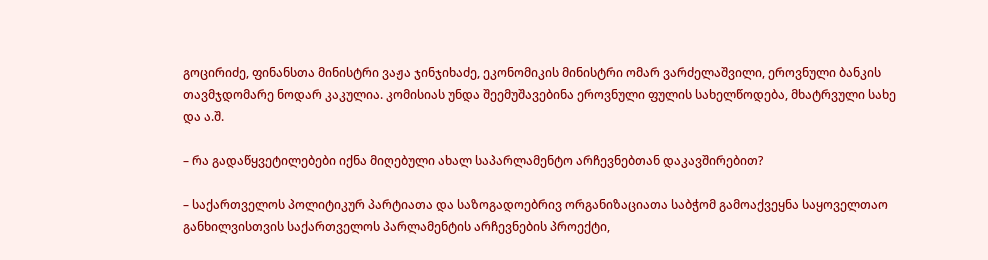გოცირიძე, ფინანსთა მინისტრი ვაჟა ჯინჯიხაძე, ეკონომიკის მინისტრი ომარ ვარძელაშვილი, ეროვნული ბანკის თავმჯდომარე ნოდარ კაკულია. კომისიას უნდა შეემუშავებინა ეროვნული ფულის სახელწოდება, მხატრვული სახე და ა.შ.

– რა გადაწყვეტილებები იქნა მიღებული ახალ საპარლამენტო არჩევნებთან დაკავშირებით?

– საქართველოს პოლიტიკურ პარტიათა და საზოგადოებრივ ორგანიზაციათა საბჭომ გამოაქვეყნა საყოველთაო განხილვისთვის საქართველოს პარლამენტის არჩევნების პროექტი,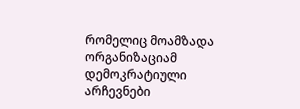რომელიც მოამზადა ორგანიზაციამ დემოკრატიული არჩევნები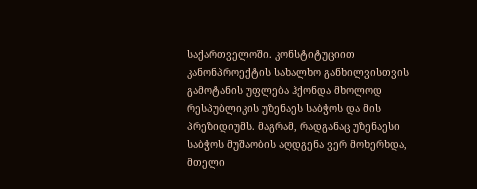საქართველოში. კონსტიტუციით კანონპროექტის სახალხო განხილვისთვის გამოტანის უფლება ჰქონდა მხოლოდ რესპუბლიკის უზენაეს საბჭოს და მის პრეზიდიუმს. მაგრამ, რადგანაც უზენაესი საბჭოს მუშაობის აღდგენა ვერ მოხერხდა, მთელი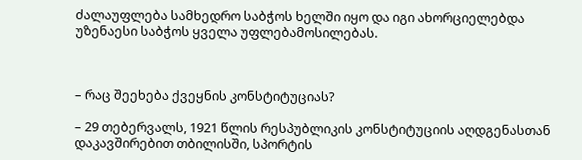ძალაუფლება სამხედრო საბჭოს ხელში იყო და იგი ახორციელებდა უზენაესი საბჭოს ყველა უფლებამოსილებას.



– რაც შეეხება ქვეყნის კონსტიტუციას?

– 29 თებერვალს, 1921 წლის რესპუბლიკის კონსტიტუციის აღდგენასთან დაკავშირებით თბილისში, სპორტის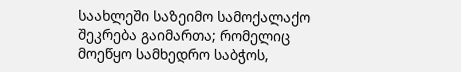საახლეში საზეიმო სამოქალაქო შეკრება გაიმართა; რომელიც მოეწყო სამხედრო საბჭოს,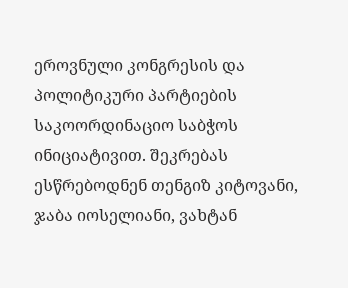ეროვნული კონგრესის და პოლიტიკური პარტიების საკოორდინაციო საბჭოს ინიციატივით. შეკრებას ესწრებოდნენ თენგიზ კიტოვანი, ჯაბა იოსელიანი, ვახტან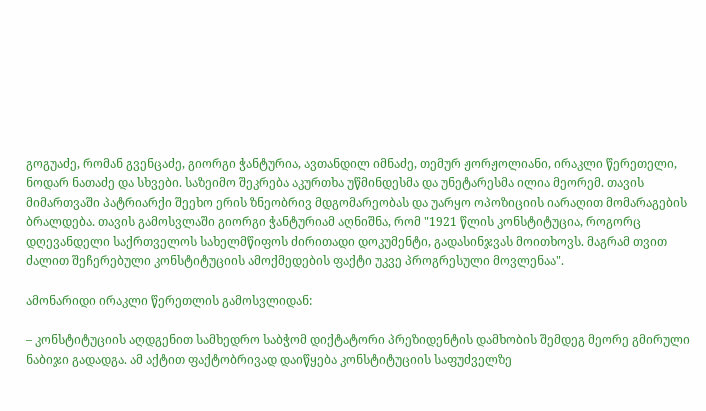გოგუაძე, რომან გვენცაძე, გიორგი ჭანტურია, ავთანდილ იმნაძე, თემურ ჟორჟოლიანი, ირაკლი წერეთელი, ნოდარ ნათაძე და სხვები. საზეიმო შეკრება აკურთხა უწმინდესმა და უნეტარესმა ილია მეორემ. თავის მიმართვაში პატრიარქი შეეხო ერის ზნეობრივ მდგომარეობას და უარყო ოპოზიციის იარაღით მომარაგების ბრალდება. თავის გამოსვლაში გიორგი ჭანტურიამ აღნიშნა, რომ "1921 წლის კონსტიტუცია, როგორც დღევანდელი საქრთველოს სახელმწიფოს ძირითადი დოკუმენტი, გადასინჯვას მოითხოვს. მაგრამ თვით ძალით შეჩერებული კონსტიტუციის ამოქმედების ფაქტი უკვე პროგრესული მოვლენაა".

ამონარიდი ირაკლი წერეთლის გამოსვლიდან:

– კონსტიტუციის აღდგენით სამხედრო საბჭომ დიქტატორი პრეზიდენტის დამხობის შემდეგ მეორე გმირული ნაბიჯი გადადგა. ამ აქტით ფაქტობრივად დაიწყება კონსტიტუციის საფუძველზე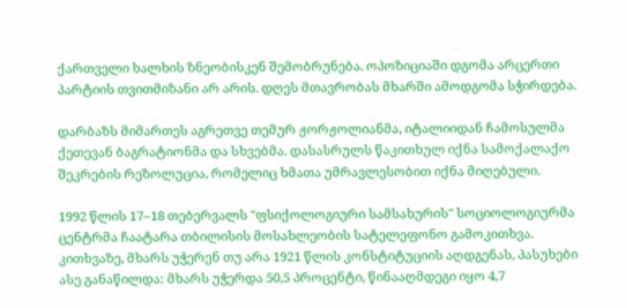ქართველი ხალხის ზნეობისკენ შემობრუნება. ოპოზიციაში დგომა არცერთი პარტიის თვითმიზანი არ არის. დღეს მთავრობას მხარში ამოდგომა სჭირდება.

დარბაზს მიმართეს აგრეთვე თემურ ჟორჟოლიანმა, იტალიიდან ჩამოსულმა ქეთევან ბაგრატიონმა და სხვებმა. დასასრულს წაკითხულ იქნა სამოქალაქო შეკრების რეზოლუცია, რომელიც ხმათა უმრავლესობით იქნა მიღებული.

1992 წლის 17–18 თებერვალს "ფსიქოლოგიური სამსახურის" სოციოლოგიურმა ცენტრმა ჩაატარა თბილისის მოსახლეობის სატელეფონო გამოკითხვა. კითხვაზე, მხარს უჭერენ თუ არა 1921 წლის კონსტიტუციის აღდგენას, პასუხები ასე განაწილდა: მხარს უჭერდა 50,5 პროცენტი, წინააღმდეგი იყო 4,7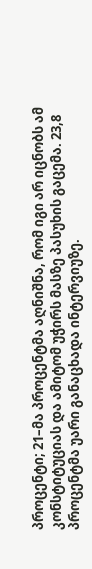პროცენტი; 21–მა პროცენტმა აღნიშნა, რომ იგი არ იცნობს ამ კონსტიტუციას და ამიტომ უჭირს მასზე პასუხის გაცემა. 23,8 პროცენტმა უარი განაცხადა ინტერვიუზე.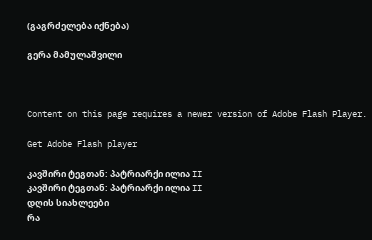(გაგრძელება იქნება)

გერა მამულაშვილი



Content on this page requires a newer version of Adobe Flash Player.

Get Adobe Flash player

კავშირი ტეგთან: პატრიარქი ილია II
კავშირი ტეგთან: პატრიარქი ილია II
დღის სიახლეები
რა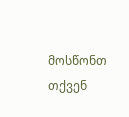მოსწონთ თქვენ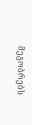მეგობრებს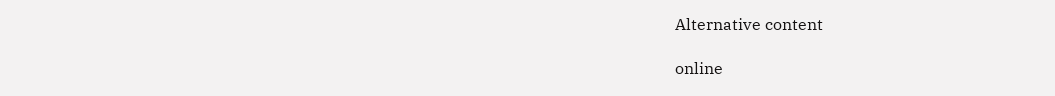Alternative content

online